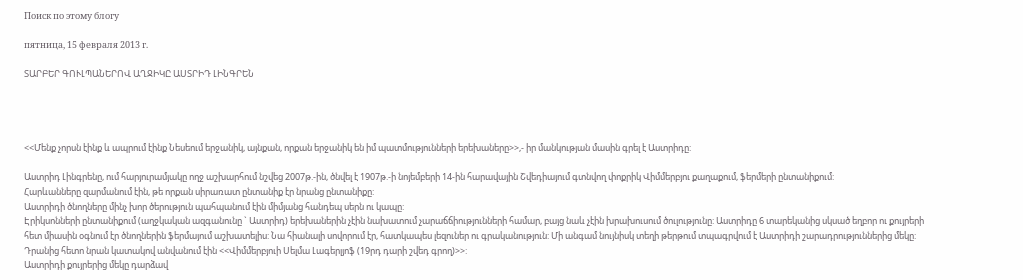Поиск по этому блогу

пятница, 15 февраля 2013 г.

ՏԱՐԲԵՐ ԳՈՒԼՊԱՆԵՐՈՎ ԱՂՋԻԿԸ ԱՍՏՐԻԴ ԼԻՆԳՐԵՆ




<<Մենք չորսն էինք և ապրում էինք Նեսեում երջանիկ, այնքան, որքան երջանիկ են իմ պատմությունների երեխաները>>,- իր մանկության մասին գրել է Աստրիդը:

Աստրիդ Լինգրենը, ում հարյուրամյակը ողջ աշխարհում նշվեց 2007թ.-ին, ծնվել է 1907թ.-ի նոյեմբերի 14-ին հարավային Շվեդիայում գտնվող փոքրիկ Վիմմերբյու քաղաքում, ֆերմերի ընտանիքում:
Հարևանները զարմանում էին, թե որքան սիրառատ ընտանիք էր նրանց ընտանիքը:
Աստրիդի ծնողները մինչ խոր ծերություն պահպանում էին միմյանց հանդեպ սերն ու կապը:
Էրիկսոնների ընտանիքում (աղջկական ազգանունը ` Աստրիդ) երեխաներին չէին նախատում չարաճճիությունների համար, բայց նաև չէին խրախուսում ծուլությունը: Աստրիդը 6 տարեկանից սկսած եղբոր ու քույրերի հետ միասին օգնում էր ծնողներին ֆերմայում աշխատելիս: Նա հիանալի սովորում էր, հատկապես լեզուներ ու գրականություն: Մի անգամ նույնիսկ տեղի թերթում տպագրվում է Աստրիդի շարադրություններից մեկը: Դրանից հետո նրան կատակով անվանում էին <<Վիմմերբյուի Սելմա Լագերլյոֆ (19րդ դարի շվեդ գրող)>>:
Աստրիդի քույրերից մեկը դարձավ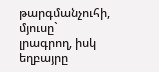թարգմանչուհի, մյուսը` լրագրող, իսկ եղբայրը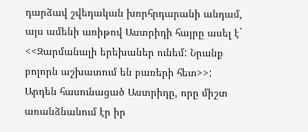դարձավ շվեդական խորհրդարանի անդամ, այս ամենի առիթով Աստրիդի հայրը ասել է` <<Զարմանալի երեխաներ ունեմ: Նրանք բոլորն աշխատում են բառերի հետ>>:
Արդեն հասունացած Աստրիդը, որը միշտ առանձնանում էր իր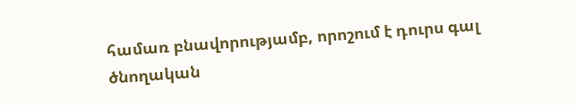համառ բնավորությամբ, որոշում է դուրս գալ ծնողական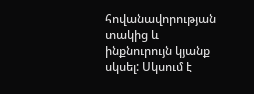հովանավորության տակից և ինքնուրույն կյանք սկսել: Սկսում է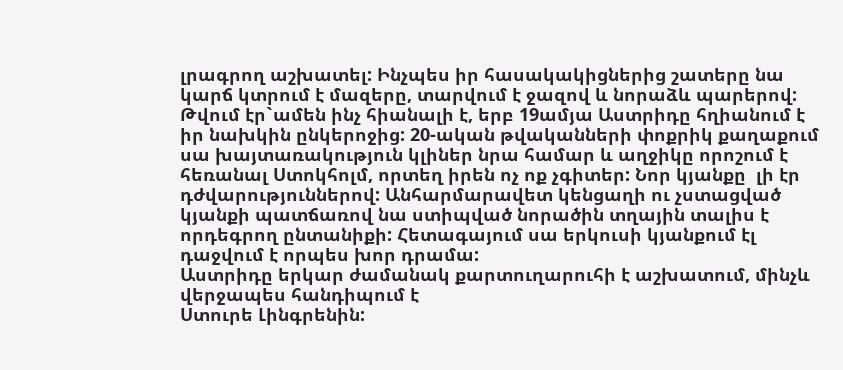լրագրող աշխատել: Ինչպես իր հասակակիցներից շատերը նա կարճ կտրում է մազերը, տարվում է ջազով և նորաձև պարերով: Թվում էր`ամեն ինչ հիանալի է, երբ 19ամյա Աստրիդը հղիանում է իր նախկին ընկերոջից: 20-ական թվականների փոքրիկ քաղաքում սա խայտառակություն կլիներ նրա համար և աղջիկը որոշում է հեռանալ Ստոկհոլմ, որտեղ իրեն ոչ ոք չգիտեր: Նոր կյանքը  լի էր դժվարություններով: Անհարմարավետ կենցաղի ու չստացված կյանքի պատճառով նա ստիպված նորածին տղային տալիս է որդեգրող ընտանիքի: Հետագայում սա երկուսի կյանքում էլ դաջվում է որպես խոր դրամա:
Աստրիդը երկար ժամանակ քարտուղարուհի է աշխատում, մինչև վերջապես հանդիպում է
Ստուրե Լինգրենին: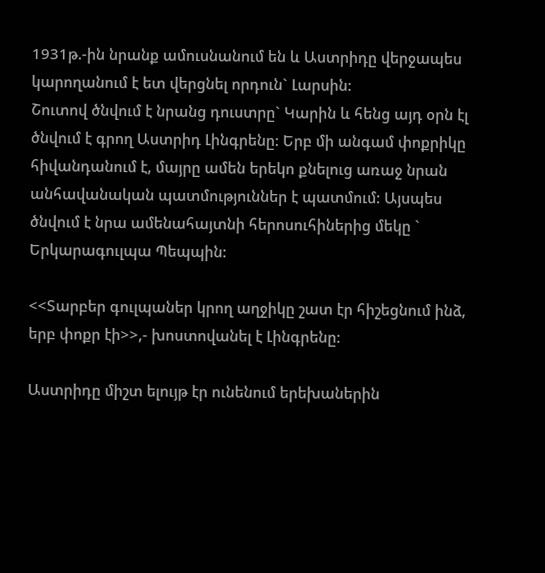1931թ.-ին նրանք ամուսնանում են և Աստրիդը վերջապես կարողանում է ետ վերցնել որդուն` Լարսին:
Շուտով ծնվում է նրանց դուստրը` Կարին և հենց այդ օրն էլ ծնվում է գրող Աստրիդ Լինգրենը: Երբ մի անգամ փոքրիկը հիվանդանում է, մայրը ամեն երեկո քնելուց առաջ նրան անհավանական պատմություններ է պատմում: Այսպես ծնվում է նրա ամենահայտնի հերոսուհիներից մեկը ` Երկարագուլպա Պեպպին:

<<Տարբեր գուլպաներ կրող աղջիկը շատ էր հիշեցնում ինձ, երբ փոքր էի>>,- խոստովանել է Լինգրենը:

Աստրիդը միշտ ելույթ էր ունենում երեխաներին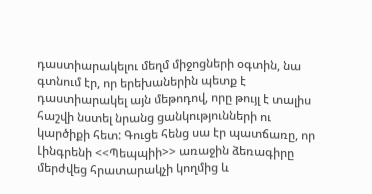դաստիարակելու մեղմ միջոցների օգտին, նա գտնում էր, որ երեխաներին պետք է դաստիարակել այն մեթոդով, որը թույլ է տալիս հաշվի նստել նրանց ցանկությունների ու կարծիքի հետ: Գուցե հենց սա էր պատճառը, որ Լինգրենի <<Պեպպիի>> առաջին ձեռագիրը մերժվեց հրատարակչի կողմից և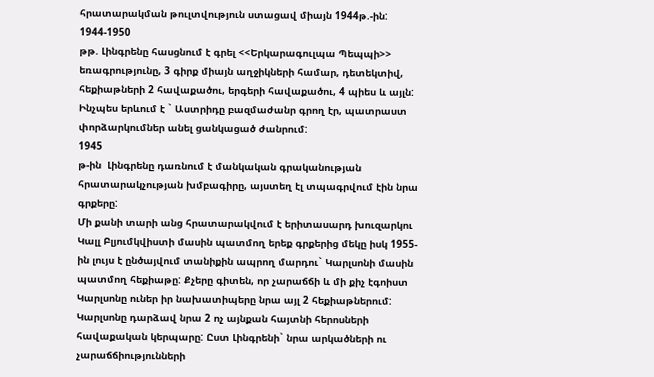հրատարակման թուլտվություն ստացավ միայն 1944թ.-ին:
1944-1950
թթ. Լինգրենը հասցնում է գրել <<Երկարագուլպա Պեպպի>> եռագրությունը, 3 գիրք միայն աղջիկների համար, դետեկտիվ, հեքիաթների 2 հավաքածու, երգերի հավաքածու, 4 պիես և այլն: Ինչպես երևում է ` Աստրիդը բազմաժանր գրող էր, պատրաստ փորձարկումներ անել ցանկացած ժանրում:
1945
թ-ին  Լինգրենը դառնում է մանկական գրականության հրատարակչության խմբագիրը, այստեղ էլ տպագրվում էին նրա գրքերը:
Մի քանի տարի անց հրատարակվում է երիտասարդ խուզարկու Կալլ Բլյումկվիստի մասին պատմող երեք գրքերից մեկը իսկ 1955-ին լույս է ընծայվում տանիքին ապրող մարդու` Կարլսոնի մասին պատմող հեքիաթը: Քչերը գիտեն, որ չարաճճի և մի քիչ էգոիստ Կարլսոնը ուներ իր նախատիպերը նրա այլ 2 հեքիաթներում: Կարլսոնը դարձավ նրա 2 ոչ այնքան հայտնի հերոսների հավաքական կերպարը: Ըստ Լինգրենի` նրա արկածների ու չարաճճիությունների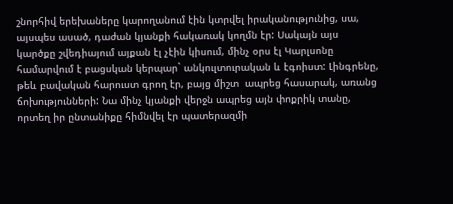շնորհիվ երեխաները կարողանում էին կտրվել իրականությունից, սա, այսպես ասած, դաժան կյանքի հակառակ կողմն էր: Սակայն այս կարծքը շվեդիայում այքան էլ չէին կիսում, մինչ օրս էլ Կարլսոնը համարվում է բացսկան կերպար` անկուլտուրական և էգոիստ: Լինգրենը, թեև բավական հարուստ գրող էր, բայց միշտ  ապրեց հասարակ, առանց ճոխությունների: Նա մինչ կյանքի վերջն ապրեց այն փոքրիկ տանը, որտեղ իր ընտանիքը հիմնվել էր պատերազմի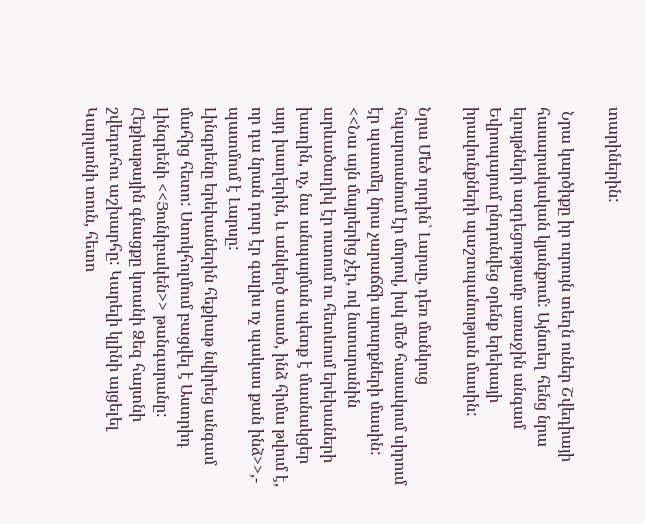տարիներին:

 Նրա կարծիքը իր ուրույն տեղն ուներ Շվեդիայի հասարակական կյանքում: Այնտեղ հենց նրա ելույթների ազդեցությամբ առաջին անգամ Եվրոպայում ընդունվեց օրենք երեխայի իրավունքների պաշտպանության մասին:

Նրա Մեծ որդին` Լարսը, դեռ մանկուց հպարտանում էր մորով, իսկ մեծ հասակում սիրում էր պատմել նրա չարաճճի արարքների մասին:
<<Նա այն մայրերից չէր, ով նստարանին արևածաղիկ էր ուտում ու հետևում երեխաների խաղին, ոչ, նա անպայման պետք է մասնակցեր այդ խաղերին, և անկեղծ ասած, ինձ հիմա թվում է, որ դա նրան դուր էր գալիս ոչ պակաս քան ինձ>>,- պատմում է Լարսը:
Լինգրենը երեխաներին հեքիաթ նվիրեց անգամ մահից հետո: Ստոկհոլմում բացվել է Աստրիդ Լինգրենի <<Յունիբակեն>> թանգարանը: Հեքիաթային գնացքը կտանի Ձեզ հայտնի շվեդուհու աշխարհը: Կարելի կլինի այցելել Կարլսոնի տուն, հետո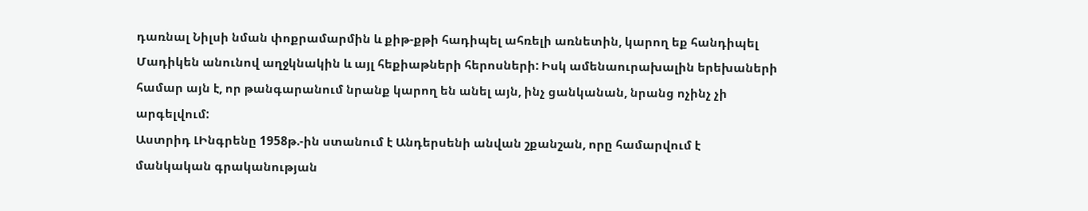դառնալ Նիլսի նման փոքրամարմին և քիթ-քթի հադիպել ահռելի առնետին, կարող եք հանդիպել Մադիկեն անունով աղջկնակին և այլ հեքիաթների հերոսների: Իսկ ամենաուրախալին երեխաների համար այն է, որ թանգարանում նրանք կարող են անել այն, ինչ ցանկանան, նրանց ոչինչ չի արգելվում:
Աստրիդ ԼԻնգրենը 1958թ.-ին ստանում է Անդերսենի անվան շքանշան, որը համարվում է մանկական գրականության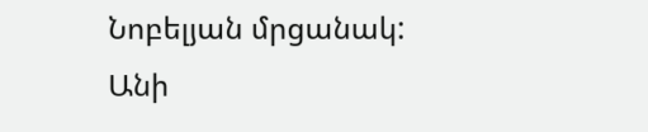Նոբելյան մրցանակ:
Անի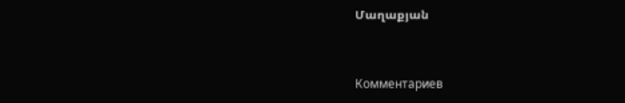Մաղաքյան



Комментариев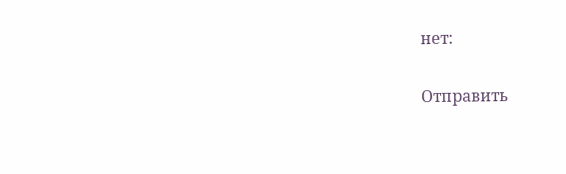нет:

Отправить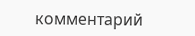комментарий